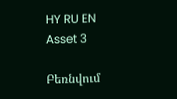HY RU EN
Asset 3

Բեռնվում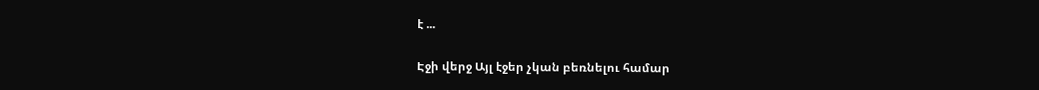է ...

Էջի վերջ Այլ էջեր չկան բեռնելու համար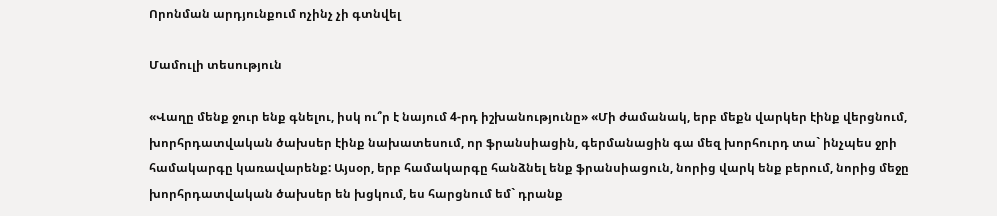Որոնման արդյունքում ոչինչ չի գտնվել

Մամուլի տեսություն

«Վաղը մենք ջուր ենք գնելու, իսկ ու՞ր է նայում 4-րդ իշխանությունը» «Մի ժամանակ, երբ մեքն վարկեր էինք վերցնում, խորհրդատվական ծախսեր էինք նախատեսում, որ ֆրանսիացին, գերմանացին գա մեզ խորհուրդ տա` ինչպես ջրի համակարգը կառավարենք: Այսօր, երբ համակարգը հանձնել ենք ֆրանսիացուն, նորից վարկ ենք բերում, նորից մեջը խորհրդատվական ծախսեր են խցկում, ես հարցնում եմ` դրանք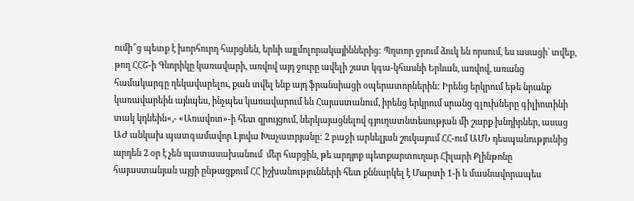ումի՞ց պետք է խորհուրդ հարցնեն, երևի այլմոլորակայիններից: Պղտոր ջրում ձուկ են որսում, ես ասացի` տվեք, թող ՀՀՇ-ի Գևորիկը կառավարի, առվով այդ ջուրը ավելի շատ կգա-կհասնի Երևան, առվով, առանց համակարգը ղեկավարելու, քան տվել ենք այդ ֆրանսիացի օպերատորներին: Իրենց երկրում եթե նրանք կառավարեին այնպես, ինչպես կառավարում են Հայաստանում, իրենց երկրում սրանց գլուխները գիլիոտինի տակ կդնեին«,- «Առավոտ»-ի հետ զրույցում, ներկայացնելով գյուղատնտեսության մի շարք խնդիրներ, ասաց ԱԺ անկախ պատգամավոր Լյովա Խաչատրյանը: 2 բաջի արևելյան շուկայում ՀՀ-ում ԱՄՆ դեսպանությունից արդեն 2 օր է չեն պատասախանում  մեր հարցին, թե արդյոք պետքարտուղար Հիլարի Քլինթոնը հայաստանյան այցի ընթացքում ՀՀ իշխանությունների հետ քննարկել է Մարտի 1-ի և մասնավորապես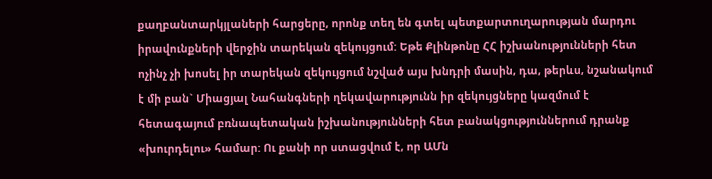քաղբանտարկյլաների հարցերը, որոնք տեղ են գտել պետքարտուղարության մարդու իրավունքների վերջին տարեկան զեկույցում: Եթե Քլինթոնը ՀՀ իշխանությունների հետ ոչինչ չի խոսել իր տարեկան զեկույցում նշված այս խնդրի մասին, դա, թերևս, նշանակում է մի բան` Միացյալ Նահանգների ղեկավարությունն իր զեկույցները կազմում է հետագայում բռնապետական իշխանությունների հետ բանակցություններում դրանք «խուրդելու» համար: Ու քանի որ ստացվում է, որ ԱՄն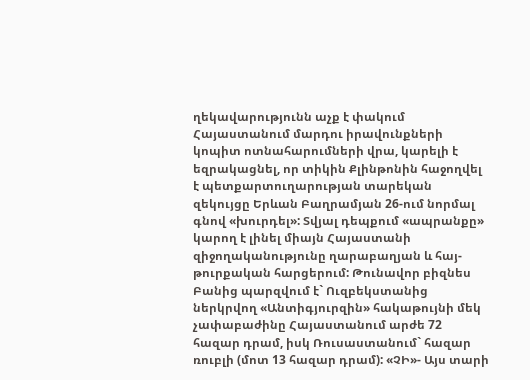ղեկավարությունն աչք է փակում Հայաստանում մարդու իրավունքների կոպիտ ոտնահարումների վրա, կարելի է եզրակացնել, որ տիկին Քլինթոնին հաջողվել է պետքարտուղարության տարեկան զեկույցը Երևան Բաղրամյան 26-ում նորմալ գնով «խուրդել»: Տվյալ դեպքում «ապրանքը» կարող է լինել միայն Հայաստանի զիջողականությունը ղարաբաղյան և հայ-թուրքական հարցերում: Թունավոր բիզնես Բանից պարզվում է` Ուզբեկստանից ներկրվող «Անտիգյուրզին» հակաթույնի մեկ չափաբաժինը Հայաստանում արժե 72 հազար դրամ, իսկ Ռուսաստանում` հազար ռուբլի (մոտ 13 հազար դրամ): «ՉԻ»- Այս տարի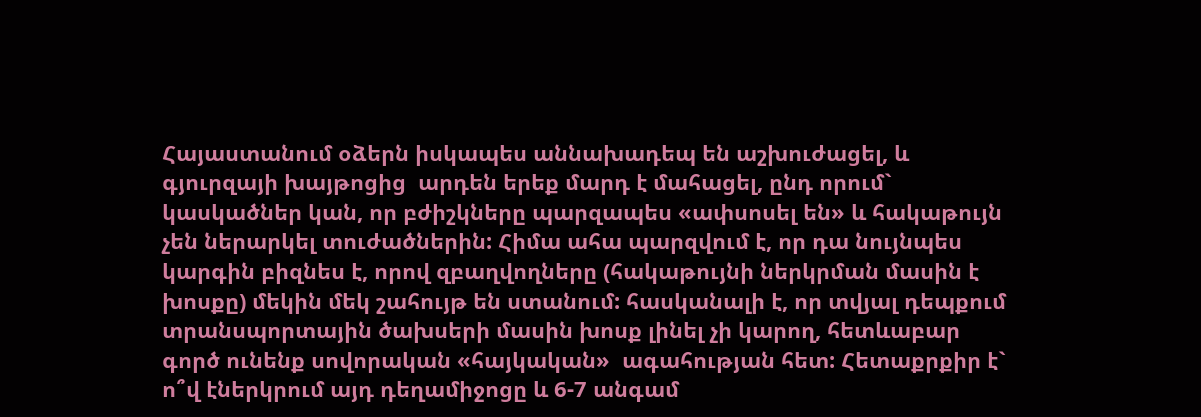Հայաստանում օձերն իսկապես աննախադեպ են աշխուժացել, և գյուրզայի խայթոցից  արդեն երեք մարդ է մահացել, ընդ որում` կասկածներ կան, որ բժիշկները պարզապես «ափսոսել են» և հակաթույն չեն ներարկել տուժածներին: Հիմա ահա պարզվում է, որ դա նույնպես կարգին բիզնես է, որով զբաղվողները (հակաթույնի ներկրման մասին է խոսքը) մեկին մեկ շահույթ են ստանում: հասկանալի է, որ տվյալ դեպքում տրանսպորտային ծախսերի մասին խոսք լինել չի կարող, հետևաբար  գործ ունենք սովորական «հայկական»  ագահության հետ: Հետաքրքիր է` ո՞վ էներկրում այդ դեղամիջոցը և 6-7 անգամ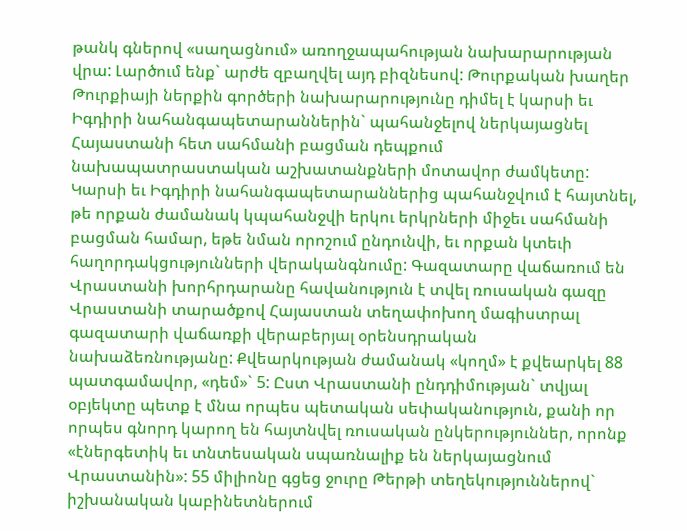թանկ գներով «սաղացնում» առողջապահության նախարարության վրա: Լարծում ենք` արժե զբաղվել այդ բիզնեսով: Թուրքական խաղեր Թուրքիայի ներքին գործերի նախարարությունը դիմել է կարսի եւ Իգդիրի նահանգապետարաններին` պահանջելով ներկայացնել Հայաստանի հետ սահմանի բացման դեպքում նախապատրաստական աշխատանքների մոտավոր ժամկետը: Կարսի եւ Իգդիրի նահանգապետարաններից պահանջվում է հայտնել, թե որքան ժամանակ կպահանջվի երկու երկրների միջեւ սահմանի բացման համար, եթե նման որոշում ընդունվի, եւ որքան կտեւի հաղորդակցությունների վերականգնումը: Գազատարը վաճառում են Վրաստանի խորհրդարանը հավանություն է տվել ռուսական գազը Վրաստանի տարածքով Հայաստան տեղափոխող մագիստրալ գազատարի վաճառքի վերաբերյալ օրենսդրական նախաձեռնությանը: Քվեարկության ժամանակ «կողմ» է քվեարկել 88 պատգամավոր, «դեմ»` 5: Ըստ Վրաստանի ընդդիմության` տվյալ օբյեկտը պետք է մնա որպես պետական սեփականություն, քանի որ որպես գնորդ կարող են հայտնվել ռուսական ընկերություններ, որոնք «էներգետիկ եւ տնտեսական սպառնալիք են ներկայացնում Վրաստանին»: 55 միլիոնը գցեց ջուրը Թերթի տեղեկություններով` իշխանական կաբինետներում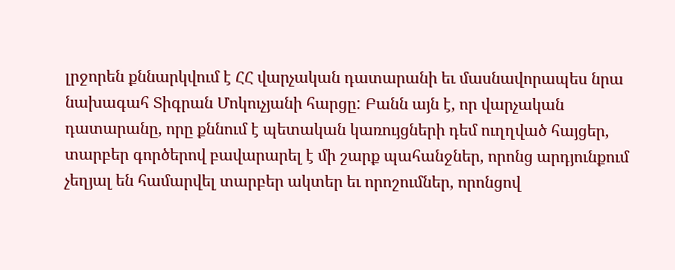լրջորեն քննարկվում է ՀՀ վարչական դատարանի եւ մասնավորապես նրա նախագահ Տիգրան Մոկուչյանի հարցը: Բանն այն է, որ վարչական դատարանը, որը քննում է պետական կառույցների դեմ ուղղված հայցեր, տարբեր գործերով բավարարել է մի շարք պահանջներ, որոնց արդյունքում չեղյալ են համարվել տարբեր ակտեր եւ որոշումներ, որոնցով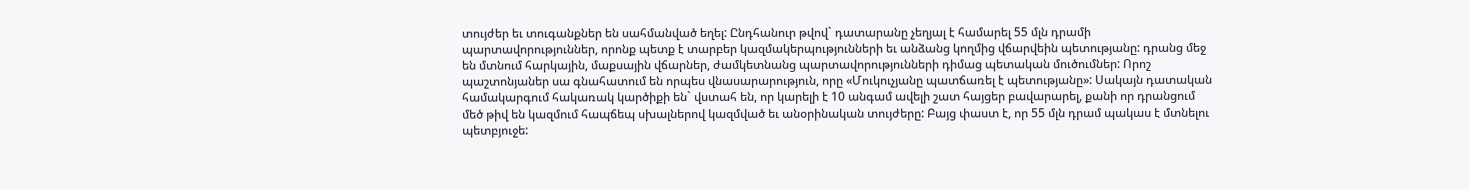տույժեր եւ տուգանքներ են սահմանված եղել: Ընդհանուր թվով` դատարանը չեղյալ է համարել 55 մլն դրամի պարտավորություններ, որոնք պետք է տարբեր կազմակերպությունների եւ անձանց կողմից վճարվեին պետությանը: դրանց մեջ են մտնում հարկային, մաքսային վճարներ, ժամկետնանց պարտավորությունների դիմաց պետական մուծումներ: Որոշ պաշտոնյաներ սա գնահատում են որպես վնասարարություն, որը «Մուկուչյանը պատճառել է պետությանը»: Սակայն դատական համակարգում հակառակ կարծիքի են` վստահ են, որ կարելի է 10 անգամ ավելի շատ հայցեր բավարարել, քանի որ դրանցում մեծ թիվ են կազմում հապճեպ սխալներով կազմված եւ անօրինական տույժերը: Բայց փաստ է, որ 55 մլն դրամ պակաս է մտնելու պետբյուջե: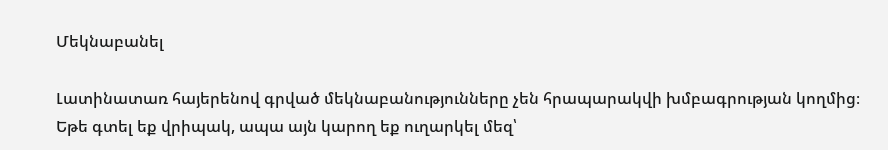Մեկնաբանել

Լատինատառ հայերենով գրված մեկնաբանությունները չեն հրապարակվի խմբագրության կողմից։
Եթե գտել եք վրիպակ, ապա այն կարող եք ուղարկել մեզ՝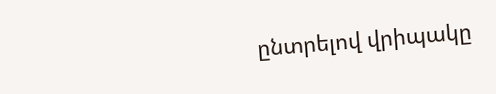ընտրելով վրիպակը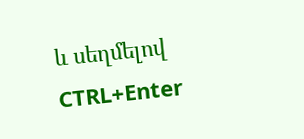և սեղմելով CTRL+Enter